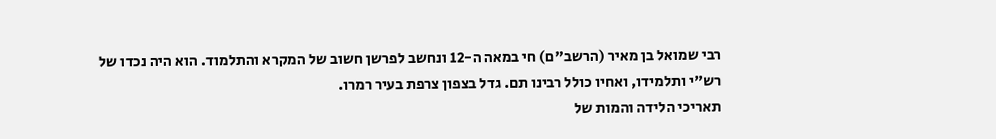רבי שמואל בן מאיר (הרשב"ם) חי במאה ה-12 ונחשב לפרשן חשוב של המקרא והתלמוד. הוא היה נכדו של רש"י ותלמידו, ואחיו כולל רבינו תם. גדל בצפון צרפת בעיר רמרו.
תאריכי הלידה והמות של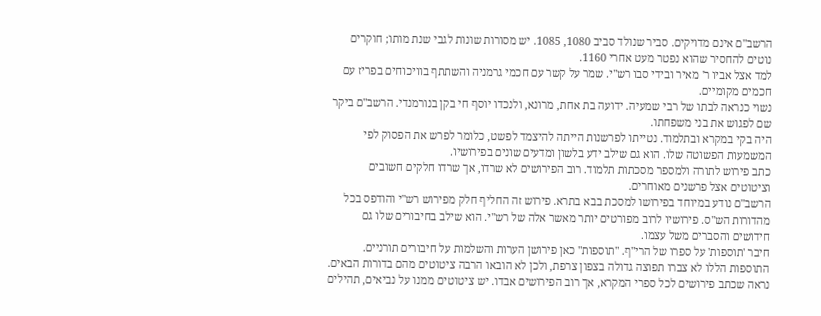הרשב"ם אינם מדויקים. סביר שנולד סביב 1080, 1085. יש מסורות שונות לגבי שנת מותו; חוקרים נוטים להחסיר שהוא נפטר מעט אחרי 1160.
למד אצל אביו ר' מאיר ובידי סבו רש"י. שמר על קשר עם חכמי גרמניה והשתתף בוויכוחים בפריז עם חכמים מקומיים.
נשוי כנראה לבתו של רבי שמעיה. ידועה בת אחת, מרונא, ולנכדו יוסף חי בקן בנורמנדי. הרשב"ם ביקר שם לפגוש את בני משפחתו.
היה בקי במקרא ובתלמוד. נטייתו לפרשנות הייתה להיצמד לפשט, כלומר לפרש את הפסוק לפי המשמעות הפשוטה שלו. הוא גם שילב ידע בלשון ומדעים שונים בפירושיו.
כתב פירוש לתורה ולמספר מסכתות תלמוד. רוב הפירושים לא שרדו, אך שרדו חלקים חשובים וציטוטים אצל פרשנים מאוחרים.
הרשב"ם נודע במיוחד בפירושו למסכת בבא בתרא. פירוש זה החליף חלק מפירוש רש"י והודפס בכל מהדורות הש"ס. פירושיו לרוב מפורטים יותר מאשר אלה של רש"י. הוא שילב בחיבורים שלו גם חידושים והסברים משל עצמו.
חיבר 'תוספות' על ספרו של הרי"ף. "תוספות" כאן פירושן הערות והשלמות על חיבורים תורניים. התוספות הללו לא צברו תפוצה גדולה בצפון צרפת, ולכן לא הובאו הרבה ציטוטים מהם בדורות הבאים.
נראה שכתב פירושים לכל ספרי המקרא, אך רוב הפירושים אבדו. יש ציטוטים ממנו על נביאים, תהילים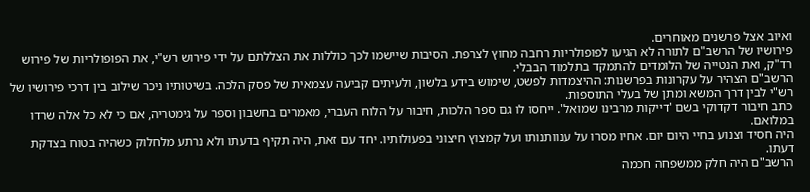ואיוב אצל פרשנים מאוחרים.
פירושיו של הרשב"ם לתורה לא הגיעו לפופולריות רחבה מחוץ לצרפת. הסיבות שיישמו לכך כוללות את הצללתם על ידי פירוש רש"י, את הפופולריות של פירוש רד"ק, ואת הנטייה של הלומדים להתמקד בתלמוד הבבלי.
הרשב"ם הצהיר על עקרונות בפרשנות: ההיצמדות לפשט, שימוש בידע בלשון, ולעיתים קביעה עצמאית של פסק הלכה. בשיטותיו ניכר שילוב בין דרכי פירושיו של רש"י לבין דרך המשא ומתן של בעלי התוספות.
כתב חיבור דקדוקי בשם 'דייקות מרבינו שמואל'. ייחסו לו גם ספר הלכות, חיבור על הלוח העברי, מאמרים בחשבון וספר על גימטריה, אם כי לא כל אלה שרדו במלואם.
היה חסיד וצנוע בחיי היום יום. אחיו מסרו על ענוותנותו ועל קמצוץ חיצוני בפעולותיו. יחד עם זאת, היה תקיף בדעתו ולא נרתע מלחלוק כשהיה בטוח בצדקת דעתו.
הרשב"ם היה חלק ממשפחה חכמה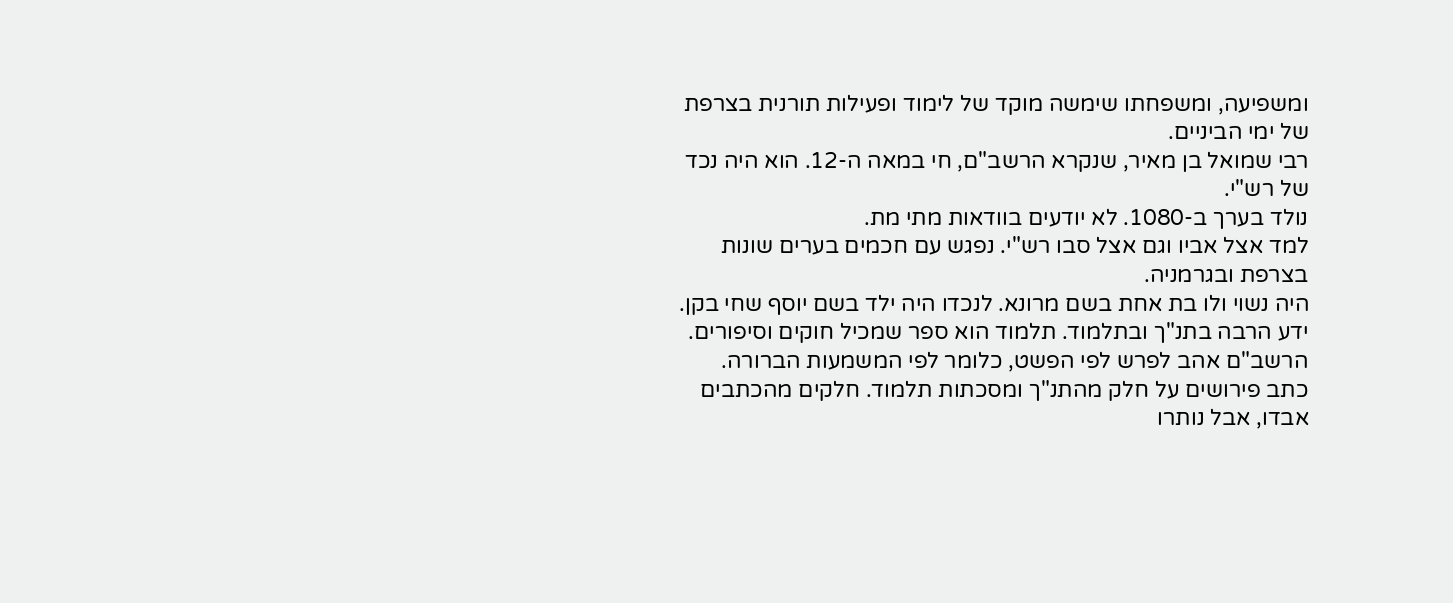ומשפיעה, ומשפחתו שימשה מוקד של לימוד ופעילות תורנית בצרפת של ימי הביניים.
רבי שמואל בן מאיר, שנקרא הרשב"ם, חי במאה ה-12. הוא היה נכד של רש"י.
נולד בערך ב-1080. לא יודעים בוודאות מתי מת.
למד אצל אביו וגם אצל סבו רש"י. נפגש עם חכמים בערים שונות בצרפת ובגרמניה.
היה נשוי ולו בת אחת בשם מרונא. לנכדו היה ילד בשם יוסף שחי בקן.
ידע הרבה בתנ"ך ובתלמוד. תלמוד הוא ספר שמכיל חוקים וסיפורים. הרשב"ם אהב לפרש לפי הפשט, כלומר לפי המשמעות הברורה.
כתב פירושים על חלק מהתנ"ך ומסכתות תלמוד. חלקים מהכתבים אבדו, אבל נותרו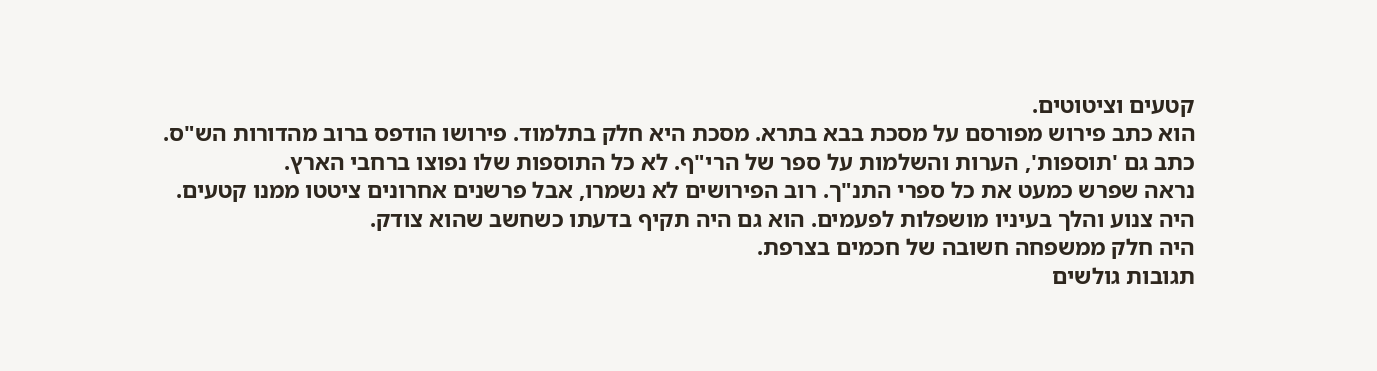קטעים וציטוטים.
הוא כתב פירוש מפורסם על מסכת בבא בתרא. מסכת היא חלק בתלמוד. פירושו הודפס ברוב מהדורות הש"ס.
כתב גם 'תוספות', הערות והשלמות על ספר של הרי"ף. לא כל התוספות שלו נפוצו ברחבי הארץ.
נראה שפרש כמעט את כל ספרי התנ"ך. רוב הפירושים לא נשמרו, אבל פרשנים אחרונים ציטטו ממנו קטעים.
היה צנוע והלך בעיניו מושפלות לפעמים. הוא גם היה תקיף בדעתו כשחשב שהוא צודק.
היה חלק ממשפחה חשובה של חכמים בצרפת.
תגובות גולשים